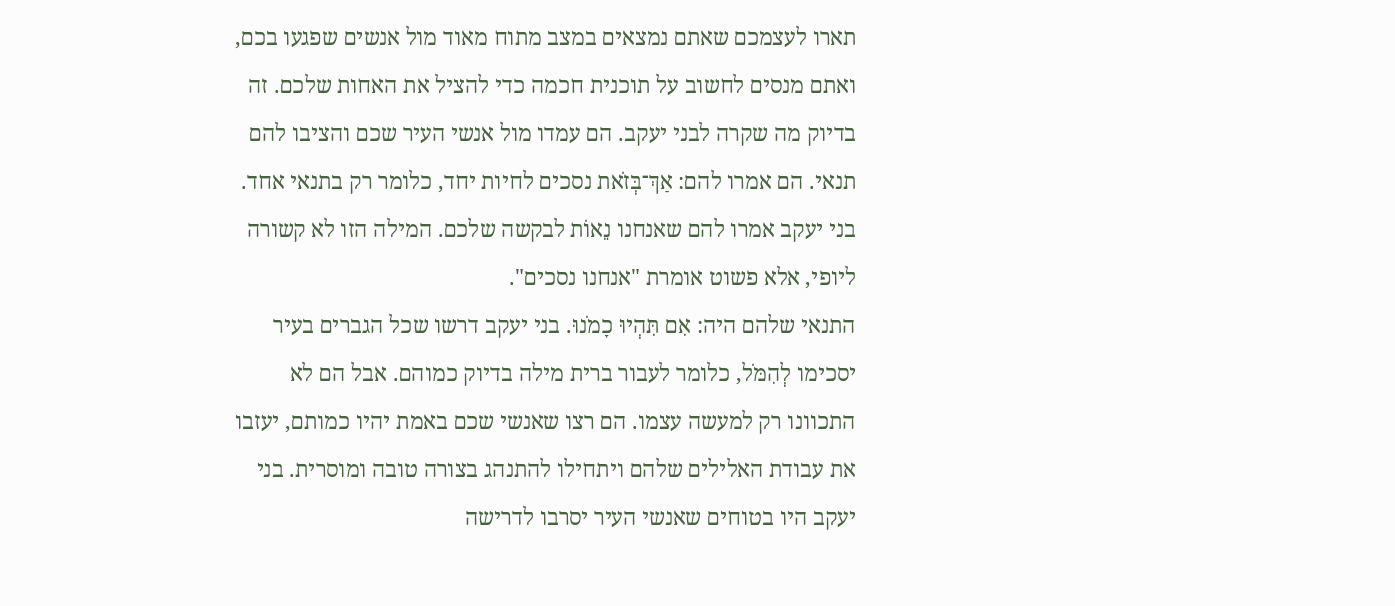תארו לעצמכם שאתם נמצאים במצב מתוח מאוד מול אנשים שפגעו בכם, ואתם מנסים לחשוב על תוכנית חכמה כדי להציל את האחות שלכם. זה בדיוק מה שקרה לבני יעקב. הם עמדו מול אנשי העיר שכם והציבו להם תנאי. הם אמרו להם: אַךְ־בְּזֹאת נסכים לחיות יחד, כלומר רק בתנאי אחד. בני יעקב אמרו להם שאנחנו נֵאוֹת לבקשה שלכם. המילה הזו לא קשורה ליופי, אלא פשוט אומרת "אנחנו נסכים".
התנאי שלהם היה: אִם תִּהְיוּ כָמֹנוּ. בני יעקב דרשו שכל הגברים בעיר יסכימו לְהִמֹּל, כלומר לעבור ברית מילה בדיוק כמוהם. אבל הם לא התכוונו רק למעשה עצמו. הם רצו שאנשי שכם באמת יהיו כמותם, יעזבו את עבודת האלילים שלהם ויתחילו להתנהג בצורה טובה ומוסרית. בני יעקב היו בטוחים שאנשי העיר יסרבו לדרישה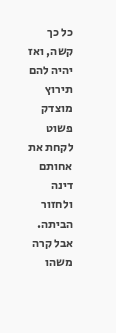כל כך קשה, ואז יהיה להם תירוץ מוצדק פשוט לקחת את אחותם דינה ולחזור הביתה.
אבל קרה משהו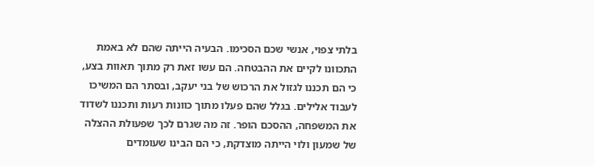בלתי צפוי, אנשי שכם הסכימו. הבעיה הייתה שהם לא באמת התכוונו לקיים את ההבטחה. הם עשו זאת רק מתוך תאוות בצע, כי הם תכננו לגזול את הרכוש של בני יעקב, ובסתר הם המשיכו לעבוד אלילים. בגלל שהם פעלו מתוך כוונות רעות ותכננו לשדוד את המשפחה, ההסכם הופר. זה מה שגרם לכך שפעולת ההצלה של שמעון ולוי הייתה מוצדקת, כי הם הבינו שעומדים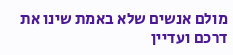מולם אנשים שלא באמת שינו את דרכם ועדיין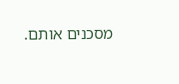מסכנים אותם.